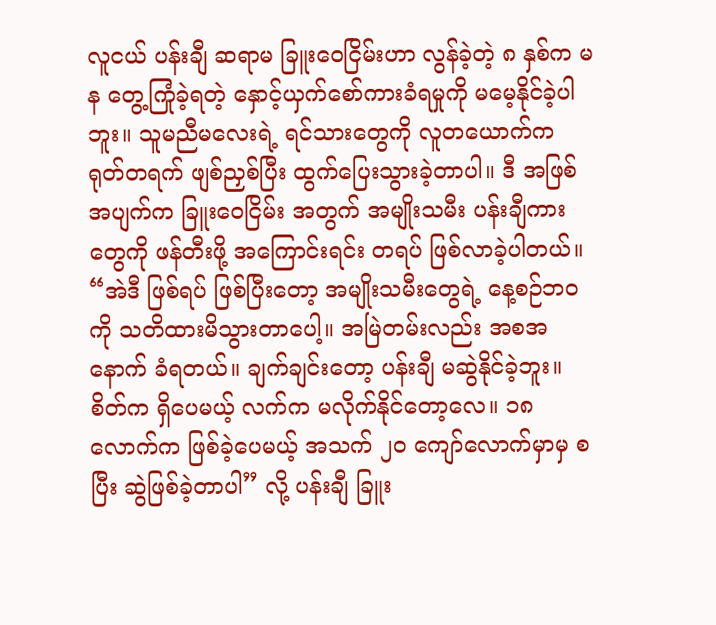လူငယ် ပန်းချီ ဆရာမ ခြူးဝေငြိမ်းဟာ လွန်ခဲ့တဲ့ ၈ နှစ်က မန တွေ့ကြုံခဲ့ရတဲ့ နှောင့်ယှက်စော်ကားခံရမှုကို မမေ့နိုင်ခဲ့ပါဘူး။ သူမညီမလေးရဲ့ ရင်သားတွေကို လူတယောက်က ရုတ်တရက် ဖျစ်ညှစ်ပြီး ထွက်ပြေးသွားခဲ့တာပါ။ ဒီ အဖြစ်အပျက်က ခြူးဝေငြိမ်း အတွက် အမျိုးသမီး ပန်းချီကားတွေကို ဖန်တီးဖို့ အကြောင်းရင်း တရပ် ဖြစ်လာခဲ့ပါတယ်။
“အဲဒီ ဖြစ်ရပ် ဖြစ်ပြီးတော့ အမျိုးသမီးတွေရဲ့ နေ့စဉ်ဘဝကို သတိထားမိသွားတာပေါ့။ အမြဲတမ်းလည်း အစအနောက် ခံရတယ်။ ချက်ချင်းတော့ ပန်းချီ မဆွဲနိုင်ခဲ့ဘူး။ စိတ်က ရှိပေမယ့် လက်က မလိုက်နိုင်တော့လေ။ ၁၈ လောက်က ဖြစ်ခဲ့ပေမယ့် အသက် ၂၀ ကျော်လောက်မှာမှ စပြီး ဆွဲဖြစ်ခဲ့တာပါ” လို့ ပန်းချီ ခြူး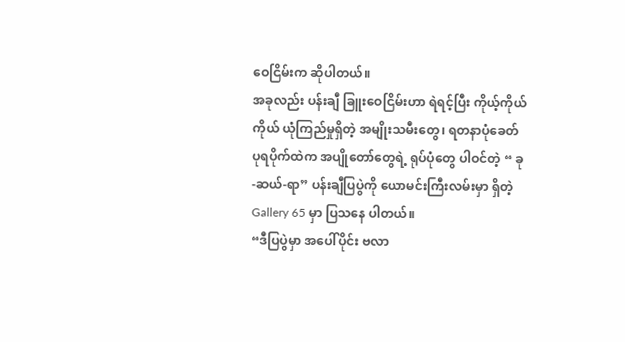ဝေငြိမ်းက ဆိုပါတယ်။
အခုလည်း ပန်းချီ ခြူးဝေငြိမ်းဟာ ရဲရင့်ပြီး ကိုယ့်ကိုယ်ကိုယ် ယုံကြည်မှုရှိတဲ့ အမျိုးသမီးတွေ၊ ရတနာပုံခေတ် ပုရပိုက်ထဲက အပျိုတော်တွေရဲ့ ရုပ်ပုံတွေ ပါဝင်တဲ့ “ ခု-ဆယ်-ရာ” ပန်းချီပြပွဲကို ယောမင်းကြီးလမ်းမှာ ရှိတဲ့ Gallery 65 မှာ ပြသနေ ပါတယ်။
“ဒီပြပွဲမှာ အပေါ်ပိုင်း ဗလာ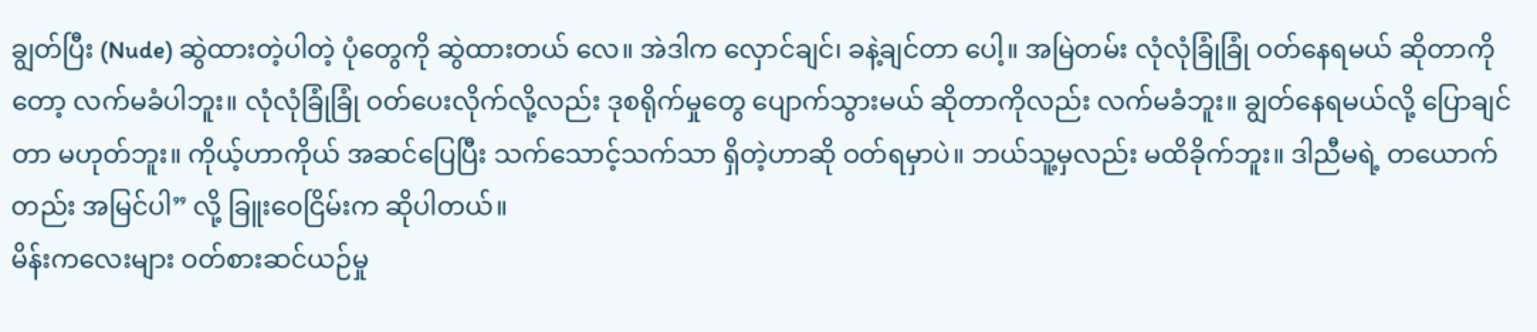ချွတ်ပြီး (Nude) ဆွဲထားတဲ့ပါတဲ့ ပုံတွေကို ဆွဲထားတယ် လေ။ အဲဒါက လှောင်ချင်၊ ခနဲ့ချင်တာ ပေါ့။ အမြဲတမ်း လုံလုံခြုံခြုံ ဝတ်နေရမယ် ဆိုတာကိုတော့ လက်မခံပါဘူး။ လုံလုံခြုံခြုံ ဝတ်ပေးလိုက်လို့လည်း ဒုစရိုက်မှုတွေ ပျောက်သွားမယ် ဆိုတာကိုလည်း လက်မခံဘူး။ ချွတ်နေရမယ်လို့ ပြောချင်တာ မဟုတ်ဘူး။ ကိုယ့်ဟာကိုယ် အဆင်ပြေပြီး သက်သောင့်သက်သာ ရှိတဲ့ဟာဆို ဝတ်ရမှာပဲ။ ဘယ်သူ့မှလည်း မထိခိုက်ဘူး။ ဒါညီမရဲ့ တယောက်တည်း အမြင်ပါ” လို့ ခြူးဝေငြိမ်းက ဆိုပါတယ်။
မိန်းကလေးများ ဝတ်စားဆင်ယဉ်မှု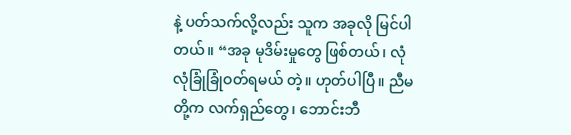နဲ့ ပတ်သက်လို့လည်း သူက အခုလို မြင်ပါတယ်။ “အခု မုဒိမ်းမှုတွေ ဖြစ်တယ်၊ လုံလုံခြုံခြုံဝတ်ရမယ် တဲ့။ ဟုတ်ပါပြီ။ ညီမတို့က လက်ရှည်တွေ၊ ဘောင်းဘီ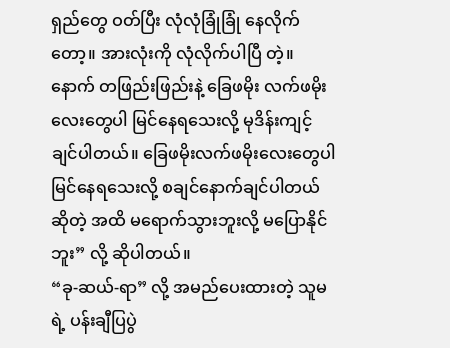ရှည်တွေ ဝတ်ပြီး လုံလုံခြုံခြုံ နေလိုက်တော့။ အားလုံးကို လုံလိုက်ပါပြီ တဲ့။ နောက် တဖြည်းဖြည်းနဲ့ ခြေဖမိုး လက်ဖမိုး လေးတွေပါ မြင်နေရသေးလို့ မုဒိန်းကျင့်ချင်ပါတယ်။ ခြေဖမိုးလက်ဖမိုးလေးတွေပါ မြင်နေရသေးလို့ စချင်နောက်ချင်ပါတယ် ဆိုတဲ့ အထိ မရောက်သွားဘူးလို့ မပြောနိုင်ဘူး” လို့ ဆိုပါတယ်။
“ခု-ဆယ်-ရာ” လို့ အမည်ပေးထားတဲ့ သူမရဲ့ ပန်းချီပြပွဲ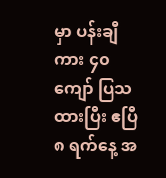မှာ ပန်းချီကား ၄၀ ကျော် ပြသထားပြီး ဧပြီ ၈ ရက်နေ့ အ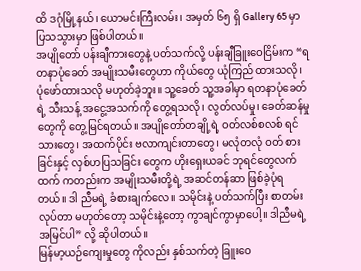ထိ ဒဂုံမြို့နယ်၊ ယောမင်းကြီးလမ်း၊ အမှတ် ၆၅ ရှိ Gallery 65 မှာ ပြသသွားမှာ ဖြစ်ပါတယ်။
အပျိုတော် ပန်းချီကားတွေနဲ့ ပတ်သက်လို့ ပန်းချီခြူးဝေငြိမ်းက “ရတနာပုံခေတ် အမျိုးသမီးတွေဟာ ကိုယ်တွေ ယုံကြည် ထားသလို၊ ပုံဖော်ထားသလို မဟုတ်ခဲ့ဘူး။ သူ့ခေတ် သူ့အခါမှာ ရတနာပုံခေတ်ရဲ့ သီးသန့် အငွေ့အသက်ကို တွေ့ရသလို၊ လွတ်လပ်မှု၊ ခေတ်ဆန်မှု တွေကို တွေ့မြင်ရတယ်။ အပျိုတော်တချို့ရဲ့ ဝတ်လစ်စလစ် ရင်သားတွေ၊ အထက်ပိုင်း ဗလာကျင်းတာတွေ၊ မလုံတလုံ ဝတ် စားခြင်းနှင့် လှစ်ဟပြသခြင်း တွေက ဟိုးရှေးယခင် ဘုရင်တွေလက်ထက် ကတည်းက အမျိုးသမီးတို့ရဲ့ အဆင်တန်ဆာ ဖြစ်ခဲ့ပုံရတယ်။ ဒါ ညီမရဲ့ ခံစားချက်လေ။ သမိုင်းနဲ့ ပတ်သက်ပြီး စာတမ်း လုပ်တာ မဟုတ်တော့ သမိုင်းနဲ့တော့ ကွာချင်ကွာမှာပေါ့။ ဒါညီမရဲ့ အမြင်ပါ” လို့ ဆိုပါတယ်။
မြန်မာ့ယဉ်ကျေးမှုတွေ ကိုလည်း နှစ်သက်တဲ့ ခြူးဝေ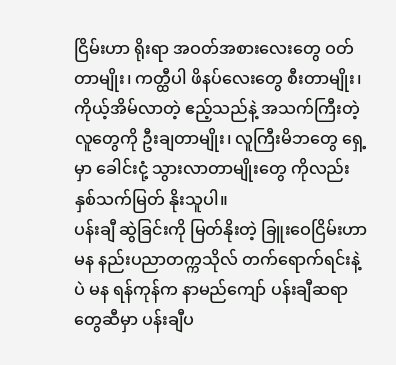ငြိမ်းဟာ ရိုးရာ အဝတ်အစားလေးတွေ ဝတ်တာမျိုး၊ ကတ္ထီပါ ဖိနပ်လေးတွေ စီးတာမျိုး၊ ကိုယ့်အိမ်လာတဲ့ ဧည့်သည်နဲ့ အသက်ကြီးတဲ့ လူတွေကို ဦးချတာမျိုး၊ လူကြီးမိဘတွေ ရှေ့မှာ ခေါင်းငုံ့ သွားလာတာမျိုးတွေ ကိုလည်း နှစ်သက်မြတ် နိုးသူပါ။
ပန်းချီ ဆွဲခြင်းကို မြတ်နိုးတဲ့ ခြူးဝေငြိမ်းဟာ မန နည်းပညာတက္ကသိုလ် တက်ရောက်ရင်းနဲ့ပဲ မန ရန်ကုန်က နာမည်ကျော် ပန်းချီဆရာတွေဆီမှာ ပန်းချီပ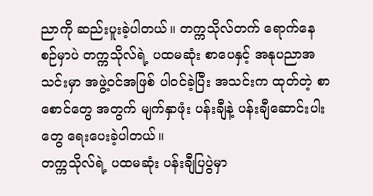ညာကို ဆည်းပူးခဲ့ပါတယ်။ တက္ကသိုလ်တက် ရောက်နေစဉ်မှာပဲ တက္ကသိုလ်ရဲ့ ပထမဆုံး စာပေနှင့် အနုပညာအသင်းမှာ အဖွဲ့ဝင်အဖြစ် ပါဝင်ခဲ့ပြီး အသင်းက ထုတ်တဲ့ စာစောင်တွေ အတွက် မျက်နှာဖုံး ပန်းချီနဲ့ ပန်းချီဆောင်းပါးတွေ ရေးပေးခဲ့ပါတယ်။
တက္ကသိုလ်ရဲ့ ပထမဆုံး ပန်းချီပြပွဲမှာ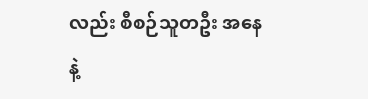လည်း စီစဉ်သူတဦး အနေနဲ့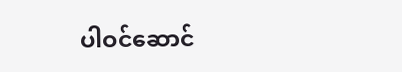ပါဝင်ဆောင်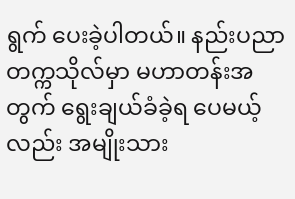ရွက် ပေးခဲ့ပါတယ်။ နည်းပညာ တက္ကသိုလ်မှာ မဟာတန်းအတွက် ရွေးချယ်ခံခဲ့ရ ပေမယ့်လည်း အမျိုးသား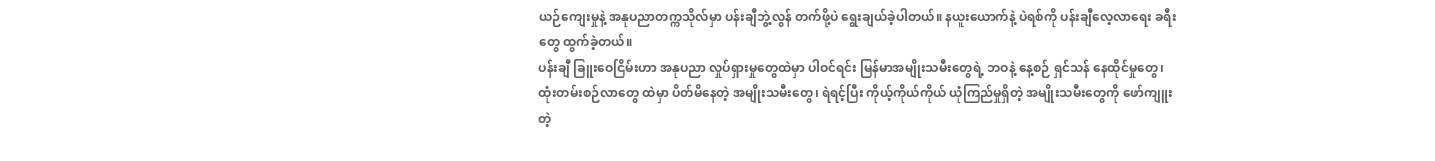ယဉ်ကျေးမှုနဲ့ အနုပညာတက္ကသိုလ်မှာ ပန်းချီဘွဲ့လွန် တက်ဖို့ပဲ ရွေးချယ်ခဲ့ပါတယ်။ နယူးယောက်နဲ့ ပဲရစ်ကို ပန်းချီလေ့လာရေး ခရီးတွေ ထွက်ခဲ့တယ်။
ပန်းချီ ခြူးဝေငြိမ်းဟာ အနုပညာ လှုပ်ရှားမှုတွေထဲမှာ ပါဝင်ရင်း မြန်မာအမျိုးသမီးတွေရဲ့ ဘဝနဲ့ နေ့စဉ် ရှင်သန် နေထိုင်မှုတွေ၊ ထုံးတမ်းစဉ်လာတွေ ထဲမှာ ပိတ်မိနေတဲ့ အမျိုးသမီးတွေ၊ ရဲရင့်ပြီး ကိုယ့်ကိုယ်ကိုယ် ယုံကြည်မှုရှိတဲ့ အမျိုးသမီးတွေကို ဖော်ကျူးတဲ့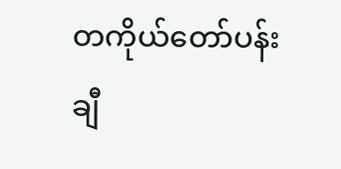တကိုယ်တော်ပန်းချီ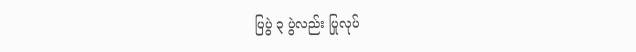ပြပွဲ ၃ ပွဲလည်း ပြုလုပ်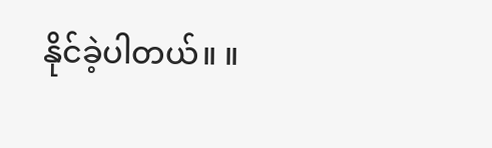နိုင်ခဲ့ပါတယ်။ ။